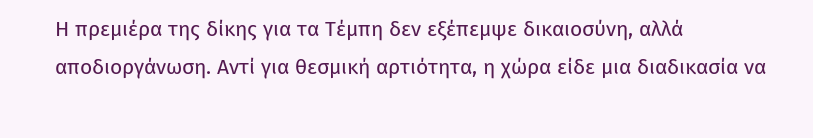Η πρεμιέρα της δίκης για τα Τέμπη δεν εξέπεμψε δικαιοσύνη, αλλά αποδιοργάνωση. Αντί για θεσμική αρτιότητα, η χώρα είδε μια διαδικασία να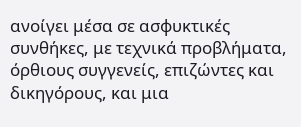ανοίγει μέσα σε ασφυκτικές συνθήκες, με τεχνικά προβλήματα, όρθιους συγγενείς, επιζώντες και δικηγόρους, και μια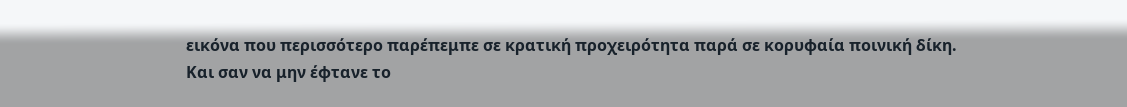εικόνα που περισσότερο παρέπεμπε σε κρατική προχειρότητα παρά σε κορυφαία ποινική δίκη.
Και σαν να μην έφτανε το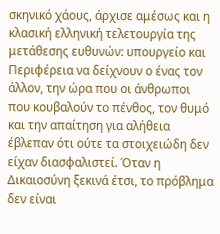σκηνικό χάους, άρχισε αμέσως και η κλασική ελληνική τελετουργία της μετάθεσης ευθυνών: υπουργείο και Περιφέρεια να δείχνουν ο ένας τον άλλον, την ώρα που οι άνθρωποι που κουβαλούν το πένθος, τον θυμό και την απαίτηση για αλήθεια έβλεπαν ότι ούτε τα στοιχειώδη δεν είχαν διασφαλιστεί. Όταν η Δικαιοσύνη ξεκινά έτσι, το πρόβλημα δεν είναι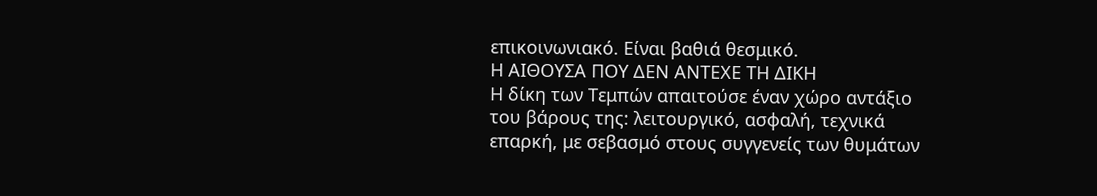επικοινωνιακό. Είναι βαθιά θεσμικό.
Η ΑΙΘΟΥΣΑ ΠΟΥ ΔΕΝ ΑΝΤΕΧΕ ΤΗ ΔΙΚΗ
Η δίκη των Τεμπών απαιτούσε έναν χώρο αντάξιο του βάρους της: λειτουργικό, ασφαλή, τεχνικά επαρκή, με σεβασμό στους συγγενείς των θυμάτων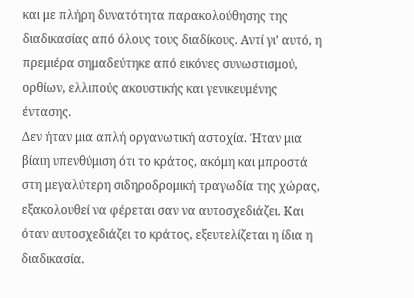και με πλήρη δυνατότητα παρακολούθησης της διαδικασίας από όλους τους διαδίκους. Αντί γι’ αυτό, η πρεμιέρα σημαδεύτηκε από εικόνες συνωστισμού, ορθίων, ελλιπούς ακουστικής και γενικευμένης έντασης.
Δεν ήταν μια απλή οργανωτική αστοχία. Ήταν μια βίαιη υπενθύμιση ότι το κράτος, ακόμη και μπροστά στη μεγαλύτερη σιδηροδρομική τραγωδία της χώρας, εξακολουθεί να φέρεται σαν να αυτοσχεδιάζει. Και όταν αυτοσχεδιάζει το κράτος, εξευτελίζεται η ίδια η διαδικασία.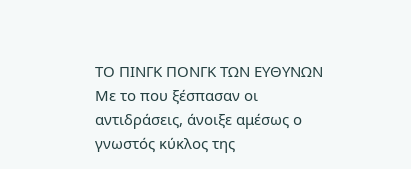ΤΟ ΠΙΝΓΚ ΠΟΝΓΚ ΤΩΝ ΕΥΘΥΝΩΝ
Με το που ξέσπασαν οι αντιδράσεις, άνοιξε αμέσως ο γνωστός κύκλος της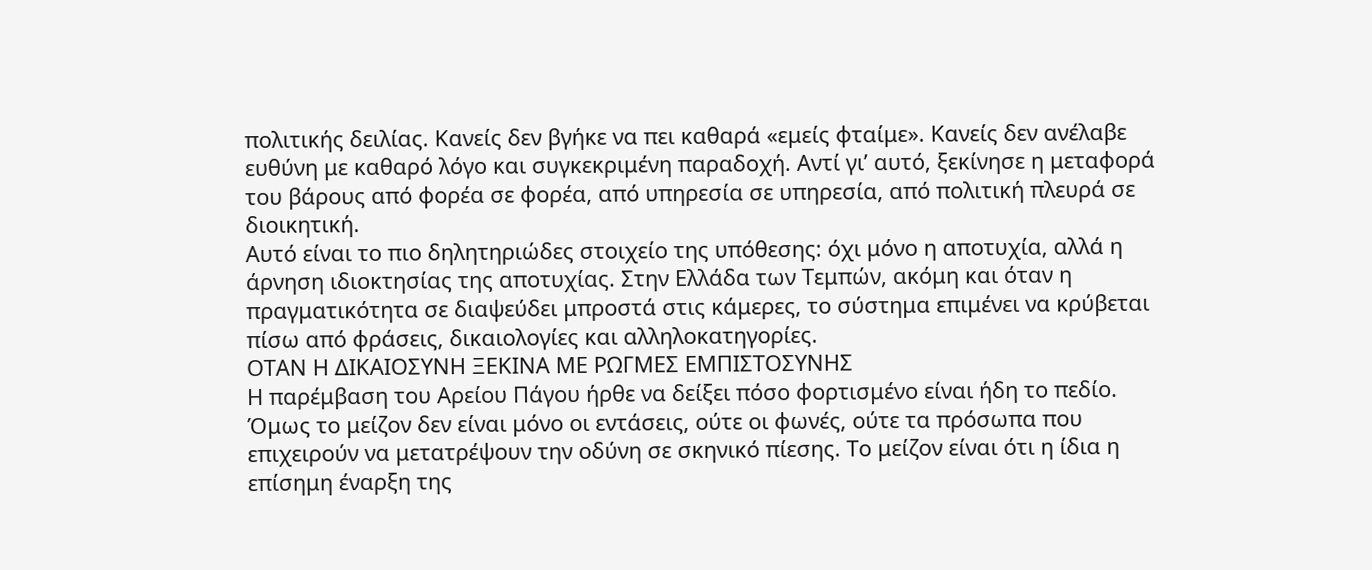πολιτικής δειλίας. Κανείς δεν βγήκε να πει καθαρά «εμείς φταίμε». Κανείς δεν ανέλαβε ευθύνη με καθαρό λόγο και συγκεκριμένη παραδοχή. Αντί γι’ αυτό, ξεκίνησε η μεταφορά του βάρους από φορέα σε φορέα, από υπηρεσία σε υπηρεσία, από πολιτική πλευρά σε διοικητική.
Αυτό είναι το πιο δηλητηριώδες στοιχείο της υπόθεσης: όχι μόνο η αποτυχία, αλλά η άρνηση ιδιοκτησίας της αποτυχίας. Στην Ελλάδα των Τεμπών, ακόμη και όταν η πραγματικότητα σε διαψεύδει μπροστά στις κάμερες, το σύστημα επιμένει να κρύβεται πίσω από φράσεις, δικαιολογίες και αλληλοκατηγορίες.
ΟΤΑΝ Η ΔΙΚΑΙΟΣΥΝΗ ΞΕΚΙΝΑ ΜΕ ΡΩΓΜΕΣ ΕΜΠΙΣΤΟΣΥΝΗΣ
Η παρέμβαση του Αρείου Πάγου ήρθε να δείξει πόσο φορτισμένο είναι ήδη το πεδίο. Όμως το μείζον δεν είναι μόνο οι εντάσεις, ούτε οι φωνές, ούτε τα πρόσωπα που επιχειρούν να μετατρέψουν την οδύνη σε σκηνικό πίεσης. Το μείζον είναι ότι η ίδια η επίσημη έναρξη της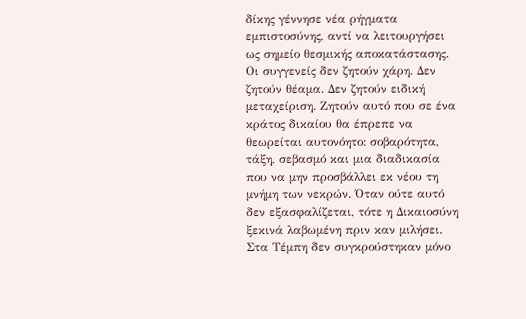δίκης γέννησε νέα ρήγματα εμπιστοσύνης, αντί να λειτουργήσει ως σημείο θεσμικής αποκατάστασης.
Οι συγγενείς δεν ζητούν χάρη. Δεν ζητούν θέαμα. Δεν ζητούν ειδική μεταχείριση. Ζητούν αυτό που σε ένα κράτος δικαίου θα έπρεπε να θεωρείται αυτονόητο: σοβαρότητα, τάξη, σεβασμό και μια διαδικασία που να μην προσβάλλει εκ νέου τη μνήμη των νεκρών. Όταν ούτε αυτό δεν εξασφαλίζεται, τότε η Δικαιοσύνη ξεκινά λαβωμένη πριν καν μιλήσει.
Στα Τέμπη δεν συγκρούστηκαν μόνο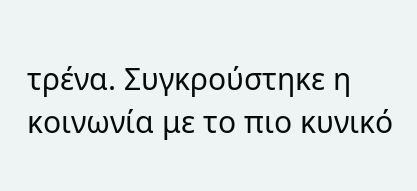τρένα. Συγκρούστηκε η κοινωνία με το πιο κυνικό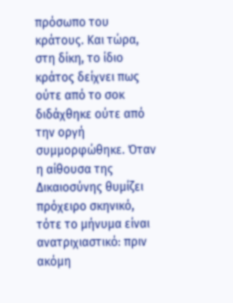πρόσωπο του κράτους. Και τώρα, στη δίκη, το ίδιο κράτος δείχνει πως ούτε από το σοκ διδάχθηκε ούτε από την οργή συμμορφώθηκε. Όταν η αίθουσα της Δικαιοσύνης θυμίζει πρόχειρο σκηνικό, τότε το μήνυμα είναι ανατριχιαστικό: πριν ακόμη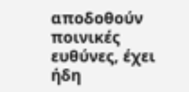αποδοθούν ποινικές ευθύνες, έχει ήδη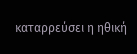καταρρεύσει η ηθική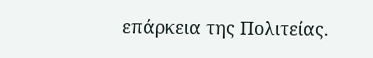επάρκεια της Πολιτείας.